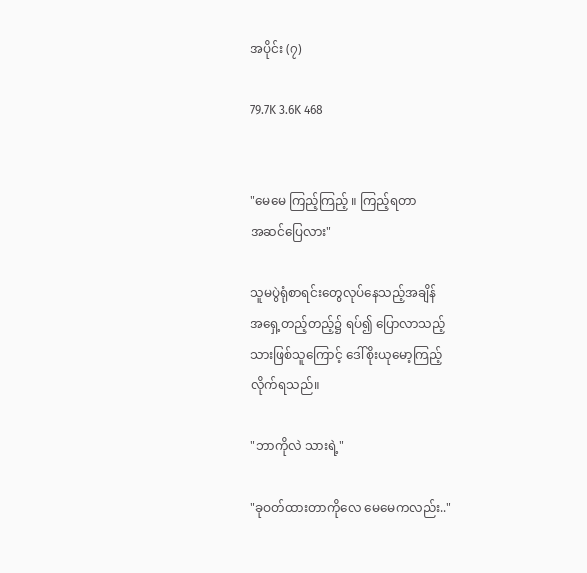အပိုင်း (၇)

79.7K 3.6K 468


"မေမေ ကြည့်ကြည့် ။ ကြည့်ရတာ
အဆင်ပြေလား"

သူမပွဲရုံစာရင်းတွေလုပ်နေသည့်အချိန်
အရှေ့တည့်တည့်၌ ရပ်၍ ပြောလာသည့်
သားဖြစ်သူကြောင့် ဒေါ်စိုးယုမော့ကြည့်
လိုက်ရသည်။

"ဘာကိုလဲ သားရဲ့"

"ခုဝတ်ထားတာကိုလေ မေမေကလည်း.."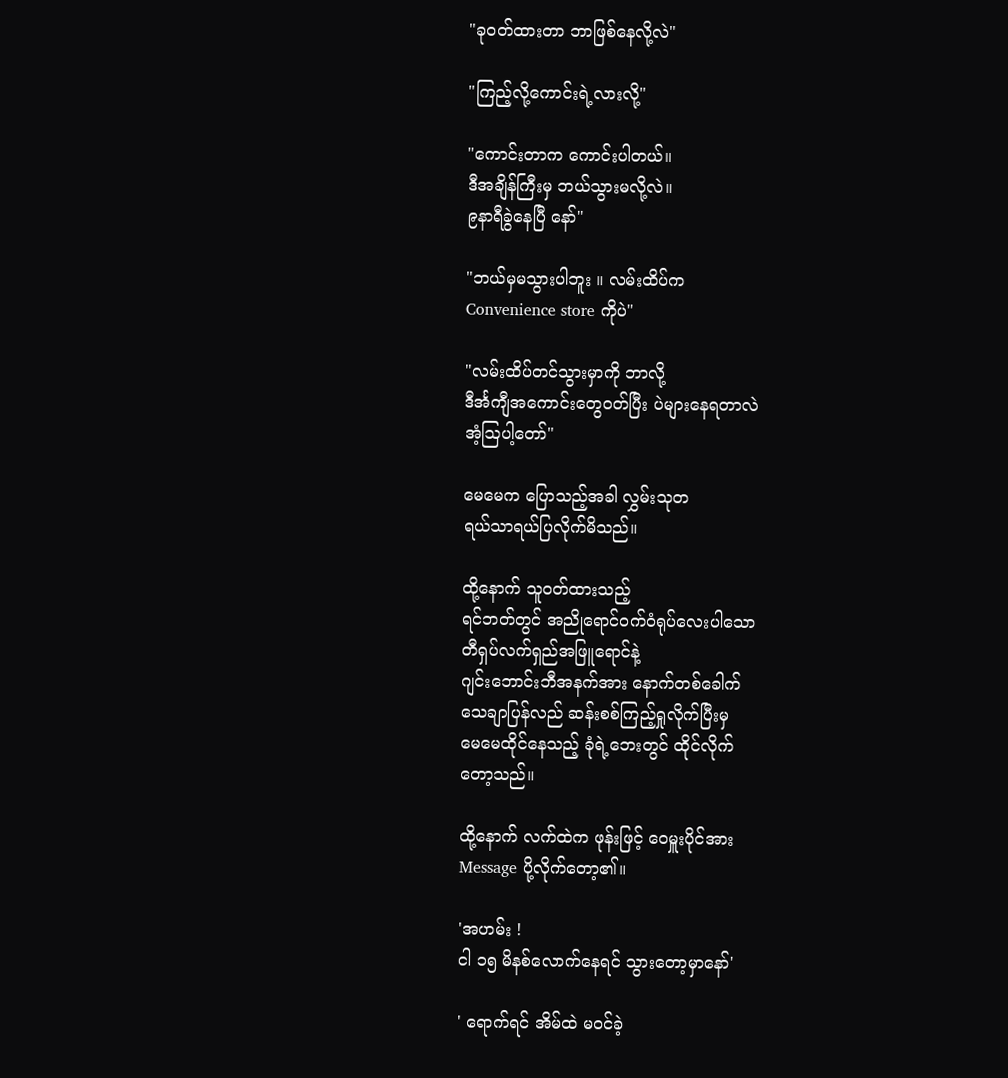"ခုဝတ်ထားတာ ဘာဖြစ်နေလို့လဲ"

"ကြည့်လို့ကောင်းရဲ့လားလို့"

"ကောင်းတာက ကောင်းပါတယ်။
ဒီအချိန်ကြီးမှ ဘယ်သွားမလို့လဲ။
၉နာရီခွဲနေပြီ နော်"

"ဘယ်မှမသွားပါဘူး ။ လမ်းထိပ်က
Convenience store ကိုပဲ"

"လမ်းထိပ်တင်သွားမှာကို ဘာလို့
ဒီင်္အကျီအကောင်းတွေဝတ်ပြီး ပဲများနေရတာလဲ
အံ့ဩပါ့တော်"

မေမေက ပြောသည့်အခါ လွှမ်းသုတ
ရယ်သာရယ်ပြလိုက်မိသည်။

ထို့နောက် သူဝတ်ထားသည့်
ရင်ဘတ်တွင် အညိုရောင်ဝက်ဝံရုပ်လေးပါသော
တီရှပ်လက်ရှည်အဖြူရောင်နဲ့
ဂျင်းဘောင်းဘီအနက်အား နောက်တစ်ခေါက်
သေချာပြန်လည် ဆန်းစစ်ကြည့်ရှုလိုက်ပြီးမှ
မေမေထိုင်နေသည့် ခုံရဲ့ဘေးတွင် ထိုင်လိုက်
တော့သည်။

ထို့နောက် လက်ထဲက ဖုန်းဖြင့် ဝေမှူးပိုင်အား
Message ပို့လိုက်တော့၏။

'အဟမ်း !
ငါ ၁၅ မိနစ်လောက်နေရင် သွားတော့မှာနော်'

' ရောက်ရင် အိမ်ထဲ မဝင်ခဲ့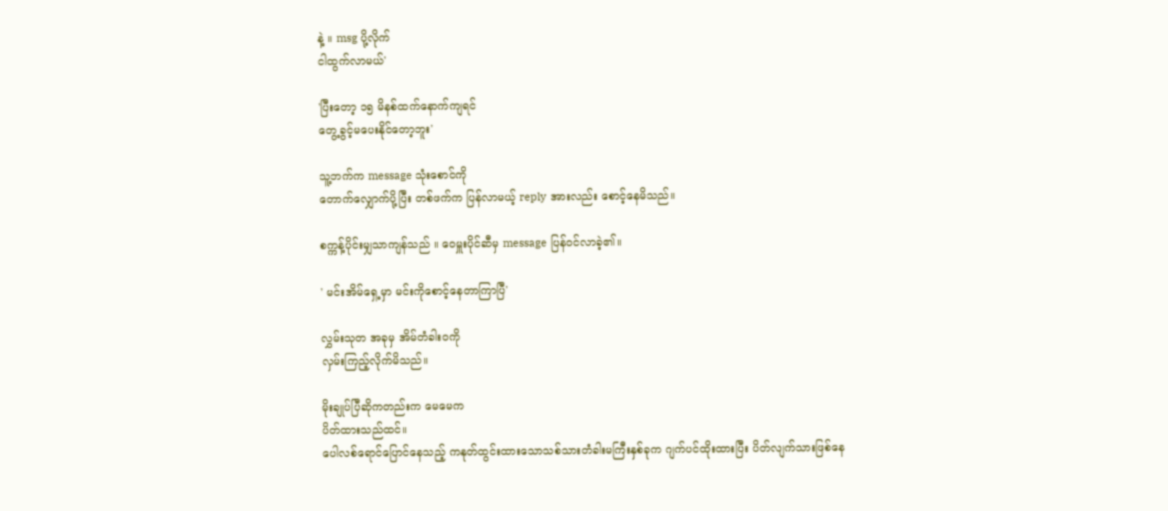နဲ့ ။ msg ပို့လိုက်
ငါထွက်လာမယ်'

'ပြီးတော့ ၁၅ မိနစ်ထက်နောက်ကျရင်
တွေ့ခွင့်မပေးနိုင်တော့ဘူး'

သူ့ဘက်က message သုံးစောင်ကို
တောက်လျှောက်ပို့ပြီး တစ်ဖက်က ပြန်လာမယ့် reply အားလည်း စောင့်နေမိသည်။

စက္ကန့်ပိုင်းမျှသာကျန်သည် ။ ဝေမှူးပိုင်ဆီမှ message ပြန်ဝင်လာခဲ့၏။

' မင်းအိမ်ရှေ့မှာ မင်းကိုစောင့်နေတာကြာပြီ'

လွှမ်းသုတ အခုမှ အိမ်တံခါးဝကို
လှမ်းကြည့်လိုက်မိသည်။

မိုးချုပ်ပြီဆိုကတည်းက မေမေက
ပိတ်ထားသည်ထင်။
ပေါလစ်ရောင်ပြောင်နေသည့် ကနုတ်ထွင်းထားသောသစ်သားတံခါးမကြီးနှစ်ခုက ဂျက်ပင်ထိုးထားပြီး ပိတ်လျက်သားဖြစ်နေ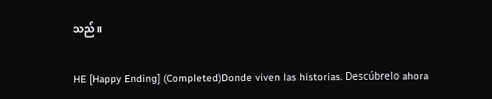သည်။

HE [Happy Ending] (Completed)Donde viven las historias. Descúbrelo ahora